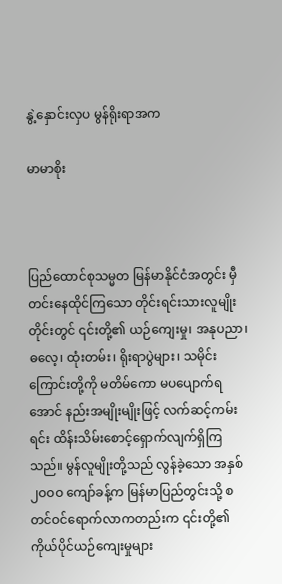နွဲ့နှောင်းလှပ မွန်ရိုးရာအက

မာမာစိုး



ပြည်ထောင်စုသမ္မတ မြန်မာနိုင်ငံအတွင်း မှီတင်းနေထိုင်ကြသော တိုင်းရင်းသားလူမျိုးတိုင်းတွင် ၎င်းတို့၏ ယဉ်ကျေးမှု၊ အနုပညာ၊ ဓလေ့၊ ထုံးတမ်း၊ ရိုးရာပွဲများ၊ သမိုင်းကြောင်းတို့ကို မတိမ်ကော မပပျောက်ရအောင် နည်းအမျိုးမျိုးဖြင့် လက်ဆင့်ကမ်းရင်း ထိန်းသိမ်းစောင့်ရှောက်လျက်ရှိကြသည်။ မွန်လူမျိုးတို့သည် လွန်ခဲ့သော အနှစ် ၂ဝဝဝ ကျော်ခန့်က မြန်မာပြည်တွင်းသို့ စတင်ဝင်ရောက်လာကတည်းက ၎င်းတို့၏ ကိုယ်ပိုင်ယဉ်ကျေးမှုများ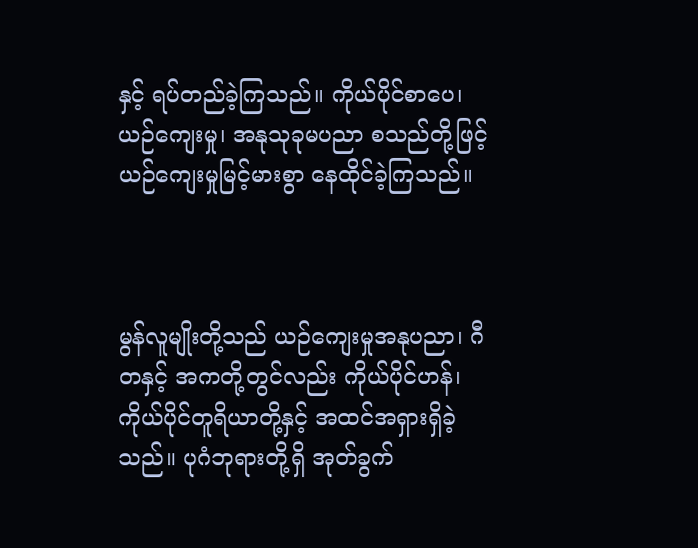နှင့် ရပ်တည်ခဲ့ကြသည်။ ကိုယ်ပိုင်စာပေ၊ ယဉ်ကျေးမှု၊ အနုသုခုမပညာ စသည်တို့ဖြင့် ယဉ်ကျေးမှုမြင့်မားစွာ နေထိုင်ခဲ့ကြသည်။



မွန်လူမျိုးတို့သည် ယဉ်ကျေးမှုအနုပညာ၊ ဂီတနှင့် အကတို့တွင်လည်း ကိုယ်ပိုင်ဟန်၊ ကိုယ်ပိုင်တူရိယာတို့နှင့် အထင်အရှားရှိခဲ့သည်။ ပုဂံဘုရားတို့ရှိ အုတ်ခွက်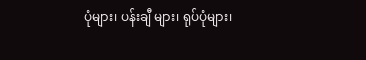ပုံများ၊ ပန်းချီ များ၊ ရုပ်ပုံများ၊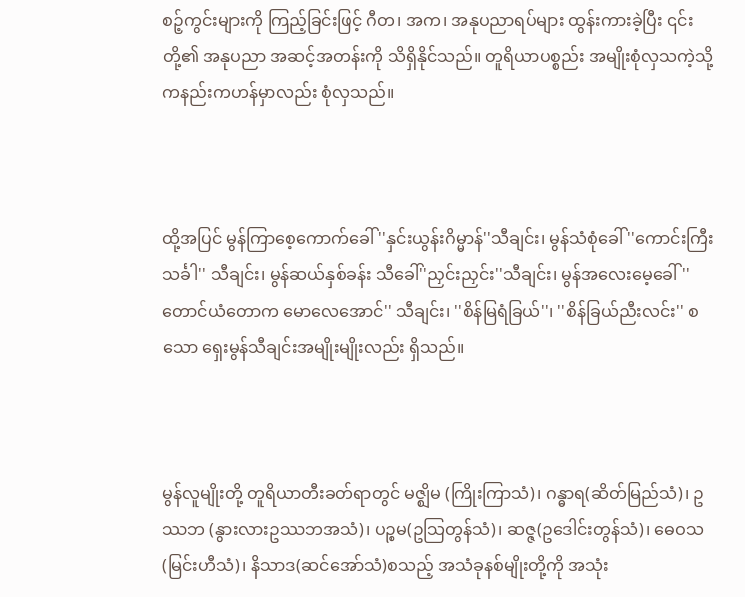စဉ့်ကွင်းများကို ကြည့်ခြင်းဖြင့် ဂီတ၊ အက၊ အနုပညာရပ်များ ထွန်းကားခဲ့ပြီး ၎င်းတို့၏ အနုပညာ အဆင့်အတန်းကို သိရှိနိုင်သည်။ တူရိယာပစ္စည်း အမျိုးစုံလှသကဲ့သို့ ကနည်းကဟန်မှာလည်း စုံလှသည်။



ထို့အပြင် မွန်ကြာစေ့ကောက်ခေါ် ''နှင်းယွန်းဂိမ္မာန်''သီချင်း၊ မွန်သံစုံခေါ် ''ကောင်းကြီးသင်္ခါ'' သီချင်း၊ မွန်ဆယ်နှစ်ခန်း သီခေါ်''ညှင်းညှင်း''သီချင်း၊ မွန်အလေးမေ့ခေါ် ''တောင်ယံတောက မောလေအောင်'' သီချင်း၊ ''စိန်မြရံခြယ်''၊ ''စိန်ခြယ်ညီးလင်း'' စသော ရှေးမွန်သီချင်းအမျိုးမျိုးလည်း ရှိသည်။



မွန်လူမျိုးတို့ တူရိယာတီးခတ်ရာတွင် မဇ္ဈိမ (ကြိုးကြာသံ)၊ ဂန္ဓာရ(ဆိတ်မြည်သံ)၊ ဥဿဘ (နွားလားဥဿဘအသံ)၊ ပဉ္စမ(ဥသြတွန်သံ)၊ ဆဇ္ဇ(ဥဒေါင်းတွန်သံ)၊ ဓေဝသ(မြင်းဟီသံ)၊ နိသာဒ(ဆင်အော်သံ)စသည့် အသံခုနစ်မျိုးတို့ကို အသုံး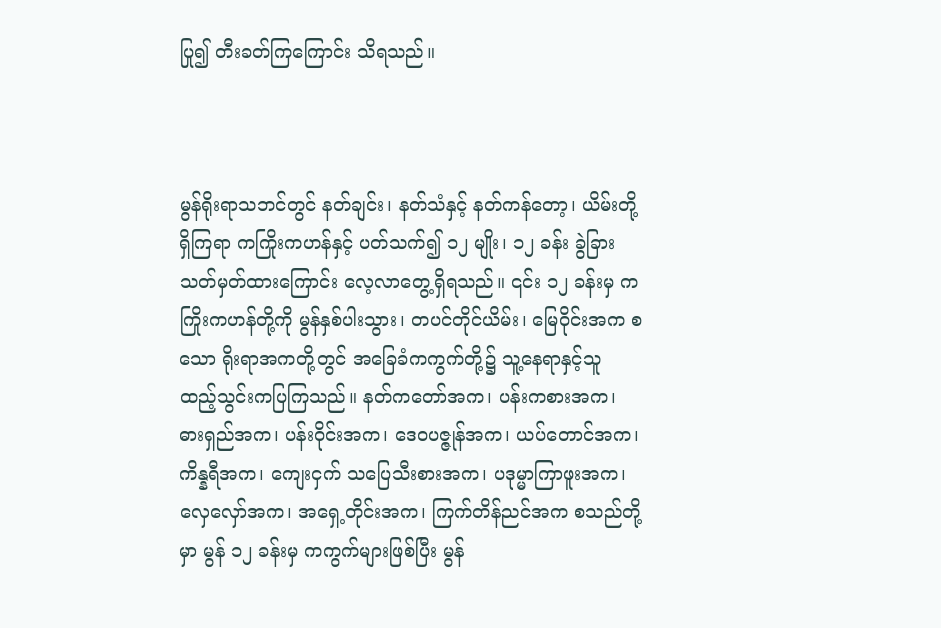ပြု၍ တီးခတ်ကြကြောင်း သိရသည်။



မွန်ရိုးရာသဘင်တွင် နတ်ချင်း၊ နတ်သံနှင့် နတ်ကန်တော့၊ ယိမ်းတို့ရှိကြရာ ကကြိုးကဟန်နှင့် ပတ်သက်၍ ၁၂ မျိုး၊ ၁၂ ခန်း ခွဲခြားသတ်မှတ်ထားကြောင်း လေ့လာတွေ့ရှိရသည်။ ၎င်း ၁၂ ခန်းမှ ကကြိုးကဟန်တို့ကို မွန်နှစ်ပါးသွား၊ တပင်တိုင်ယိမ်း၊ မြေဝိုင်းအက စသော ရိုးရာအကတို့တွင် အခြေခံကကွက်တို့၌ သူ့နေရာနှင့်သူ ထည့်သွင်းကပြကြသည်။ နတ်ကတော်အက၊ ပန်းကစားအက၊ ဓားရှည်အက၊ ပန်းဝိုင်းအက၊ ဒေဝပဇ္ဇုန်အက၊ ယပ်တောင်အက၊ ကိန္နရီအက၊ ကျေးငှက် သပြေသီးစားအက၊ ပဒုမ္မာကြာဖူးအက၊ လှေလှော်အက၊ အရှေ့တိုင်းအက၊ ကြက်တိန်ညင်အက စသည်တို့မှာ မွန် ၁၂ ခန်းမှ ကကွက်များဖြစ်ပြီး မွန်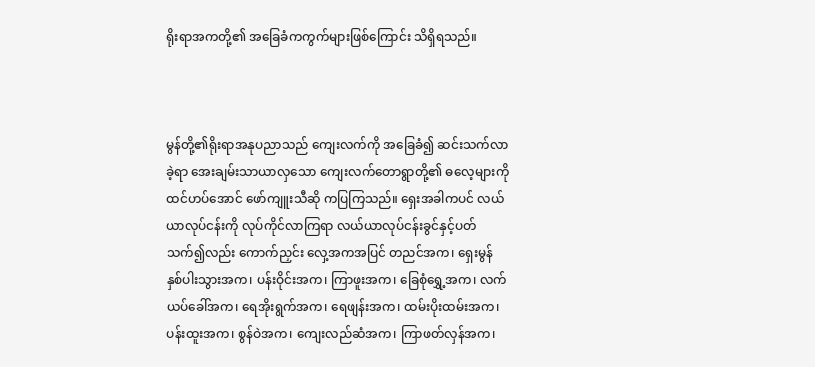ရိုးရာအကတို့၏ အခြေခံကကွက်များဖြစ်ကြောင်း သိရှိရသည်။



မွန်တို့၏ရိုးရာအနုပညာသည် ကျေးလက်ကို အခြေခံ၍ ဆင်းသက်လာခဲ့ရာ အေးချမ်းသာယာလှသော ကျေးလက်တောရွာတို့၏ ဓလေ့များကို ထင်ဟပ်အောင် ဖော်ကျူးသီဆို ကပြကြသည်။ ရှေးအခါကပင် လယ်ယာလုပ်ငန်းကို လုပ်ကိုင်လာကြရာ လယ်ယာလုပ်ငန်းခွင်နှင့်ပတ်သက်၍လည်း ကောက်ညှင်း လှေ့အကအပြင် တညင်အက၊ ရှေးမွန် နှစ်ပါးသွားအက၊ ပန်းဝိုင်းအက၊ ကြာဖူးအက၊ ခြေစုံရွှေ့အက၊ လက်ယပ်ခေါ်အက၊ ရေအိုးရွက်အက၊ ရေဖျန်းအက၊ ထမ်းပိုးထမ်းအက၊ ပန်းထူးအက၊ စွန်ဝဲအက၊ ကျေးလည်ဆံအက၊ ကြာဖတ်လှန်အက၊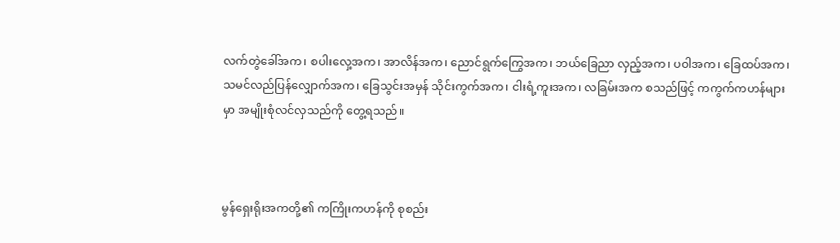လက်တွဲခေါ်အက၊ စပါးလှေ့အက၊ အာလိန်အက၊ ညောင်ရွက်ကြွေအက၊ ဘယ်ခြေညာ လှည့်အက၊ ပဝါအက၊ ခြေထပ်အက၊ သမင်လည်ပြန်လျှောက်အက၊ ခြေသွင်းအမှန် သိုင်းကွက်အက၊ ငါးရံ့ကူးအက၊ လခြမ်းအက စသည်ဖြင့် ကကွက်ကဟန်များမှာ အမျိုးစုံလင်လှသည်ကို တွေ့ရသည်။



မွန်ရှေးရိုးအကတို့၏ ကကြိုးကဟန်ကို စုစည်း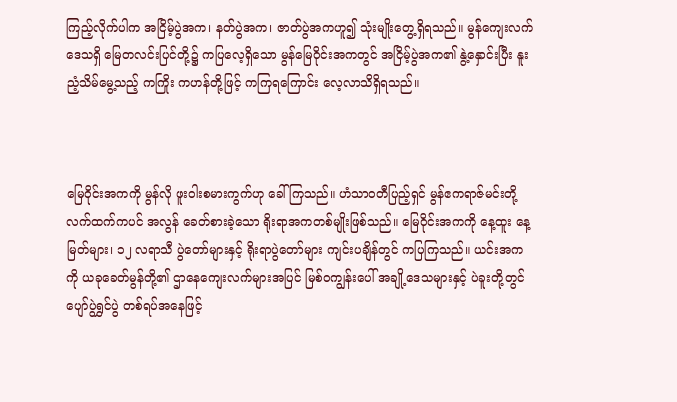ကြည့်လိုက်ပါက အငြိမ့်ပွဲအက၊ နတ်ပွဲအက၊ ဇာတ်ပွဲအကဟူ၍ သုံးမျိုးတွေ့ရှိရသည်။ မွန်ကျေးလက်ဒေသရှိ မြေတလင်းပြင်တို့၌ ကပြလေ့ရှိသော မွန်မြေဝိုင်းအကတွင် အငြိမ့်ပွဲအက၏ နွဲ့နှောင်းပြီး နူးညံ့သိမ်မွေ့သည့် ကကြိုး ကဟန်တို့ဖြင့် ကကြရကြောင်း လေ့လာသိရှိရသည်။



မြေဝိုင်းအကကို မွန်လို ဖူးဝါးစမားကွက်ဟု ခေါ်ကြသည်။ ဟံသာဝတီပြည့်ရှင် မွန်ဧကရာဇ်မင်းတို့လက်ထက်ကပင် အလွန် ခေတ်စားခဲ့သော ရိုးရာအကတစ်မျိုးဖြစ်သည်။ မြေဝိုင်းအကကို နေ့ထူး နေ့မြတ်များ၊ ၁၂ လရာသီ ပွဲတော်များနှင့် ရိုးရာပွဲတော်များ ကျင်းပချိန်တွင် ကပြကြသည်။ ယင်းအကကို ယခုခေတ်မွန်တို့၏ ဌာနေကျေးလက်များအပြင် မြစ်ဝကျွန်းပေါ် အချို့ဒေသများနှင့် ပဲခူးတို့တွင် ပျော်ပွဲရွှင်ပွဲ တစ်ရပ်အနေဖြင့်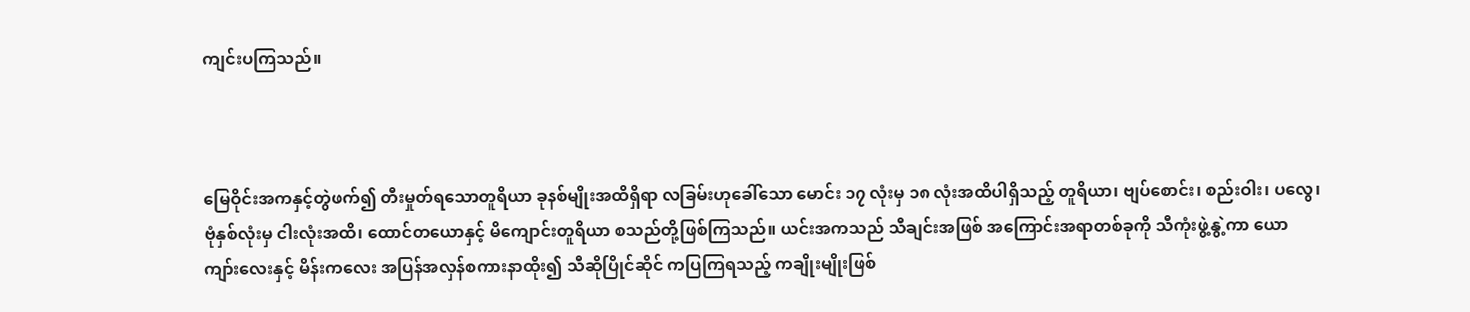ကျင်းပကြသည်။



မြေဝိုင်းအကနှင့်တွဲဖက်၍ တီးမှုတ်ရသောတူရိယာ ခုနစ်မျိုးအထိရှိရာ လခြမ်းဟုခေါ်သော မောင်း ၁၇ လုံးမှ ၁၈ လုံးအထိပါရှိသည့် တူရိယာ၊ ဗျပ်စောင်း၊ စည်းဝါး၊ ပလွေ၊ ဗုံနှစ်လုံးမှ ငါးလုံးအထိ၊ ထောင်တယောနှင့် မိကျောင်းတူရိယာ စသည်တို့ဖြစ်ကြသည်။ ယင်းအကသည် သီချင်းအဖြစ် အကြောင်းအရာတစ်ခုကို သီကုံးဖွဲ့နွဲ့ကာ ယောကျာ်းလေးနှင့် မိန်းကလေး အပြန်အလှန်စကားနာထိုး၍ သီဆိုပြိုင်ဆိုင် ကပြကြရသည့် ကချိုးမျိုးဖြစ်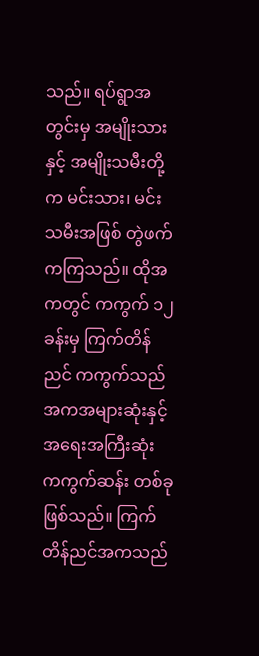သည်။ ရပ်ရွာအတွင်းမှ အမျိုးသားနှင့် အမျိုးသမီးတို့က မင်းသား၊ မင်းသမီးအဖြစ် တွဲဖက်ကကြသည်။ ထိုအကတွင် ကကွက် ၁၂ ခန်းမှ ကြက်တိန်ညင် ကကွက်သည် အကအများဆုံးနှင့် အရေးအကြီးဆုံး ကကွက်ဆန်း တစ်ခုဖြစ်သည်။ ကြက်တိန်ညင်အကသည်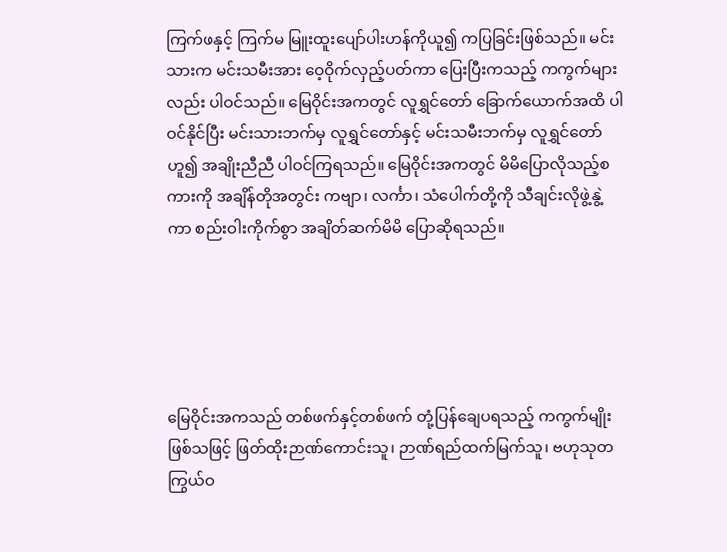ကြက်ဖနှင့် ကြက်မ မြူးထူးပျော်ပါးဟန်ကိုယူ၍ ကပြခြင်းဖြစ်သည်။ မင်းသားက မင်းသမီးအား ဝေ့ဝိုက်လှည့်ပတ်ကာ ပြေးပြီးကသည့် ကကွက်များလည်း ပါဝင်သည်။ မြေဝိုင်းအကတွင် လူရွှင်တော် ခြောက်ယောက်အထိ ပါဝင်နိုင်ပြီး မင်းသားဘက်မှ လူရွှင်တော်နှင့် မင်းသမီးဘက်မှ လူရွှင်တော်ဟူ၍ အချိုးညီညီ ပါဝင်ကြရသည်။ မြေဝိုင်းအကတွင် မိမိပြောလိုသည့်စကားကို အချိန်တိုအတွင်း ကဗျာ၊ လင်္ကာ၊ သံပေါက်တို့ကို သီချင်းလိုဖွဲ့နွဲ့ကာ စည်းဝါးကိုက်စွာ အချိတ်ဆက်မိမိ ပြောဆိုရသည်။





မြေဝိုင်းအကသည် တစ်ဖက်နှင့်တစ်ဖက် တုံ့ပြန်ချေပရသည့် ကကွက်မျိုးဖြစ်သဖြင့် ဖြတ်ထိုးဉာဏ်ကောင်းသူ၊ ဉာဏ်ရည်ထက်မြက်သူ၊ ဗဟုသုတ ကြွယ်ဝ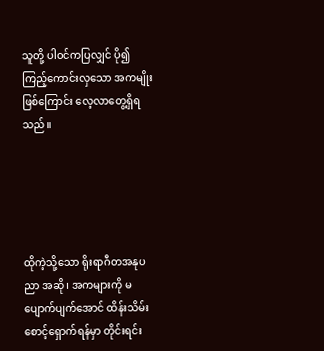သူတို့ ပါဝင်ကပြလျှင် ပို၍ကြည့်ကောင်းလှသော အကမျိုးဖြစ်ကြောင်း လေ့လာတွေ့ရှိရသည်။





ထိုကဲ့သို့သော ရိုးရာဂီတအနုပညာ အဆို၊ အကများကို မပျောက်ပျက်အောင် ထိန်းသိမ်းစောင့်ရှောက်ရန်မှာ တိုင်းရင်း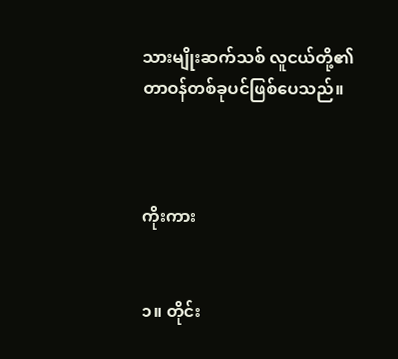သားမျိုးဆက်သစ် လူငယ်တို့၏ တာဝန်တစ်ခုပင်ဖြစ်ပေသည်။



ကိုးကား


၁။ တိုင်း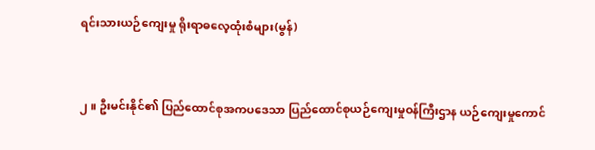ရင်းသားယဉ်ကျေးမှု ရိုးရာဓလေ့ထုံးစံများ(မွန်)


၂။ ဦးမင်းနိုင်၏ ပြည်ထောင်စုအကပဒေသာ ပြည်ထောင်စုယဉ်ကျေးမှုဝန်ကြီးဌာန ယဉ်ကျေးမှုကောင်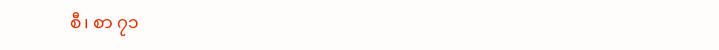စီ၊ စာ ၇၁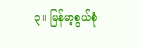၃။ မြန်မာ့စွယ်စုံ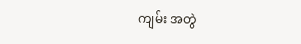ကျမ်း အတွဲ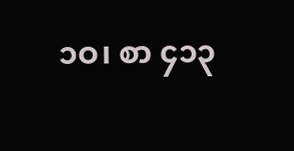၁ဝ၊ စာ ၄၁၃